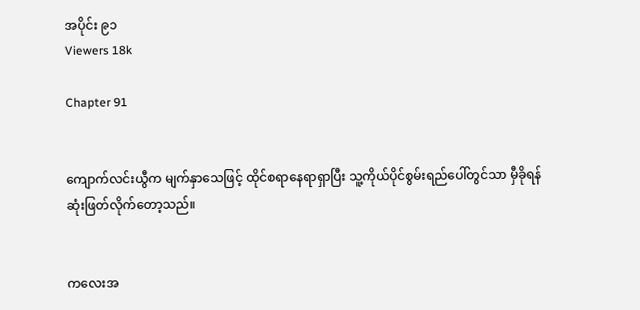အပိုင်း ၉၁
Viewers 18k

Chapter 91


ကျောက်လင်းယွီက မျက်နှာသေဖြင့် ထိုင်စရာနေရာရှာပြီး သူ့ကိုယ်ပိုင်စွမ်းရည်ပေါ်တွင်သာ မှီခိုရန် ဆုံးဖြတ်လိုက်တော့သည်။


ကလေးအ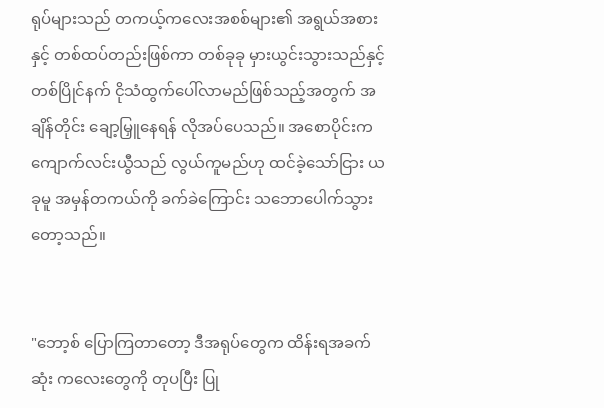ရုပ်များသည် တကယ့်ကလေးအစစ်များ၏ အရွယ်အစားနှင့် တစ်ထပ်တည်းဖြစ်ကာ တစ်ခုခု မှားယွင်းသွားသည်နှင့်တစ်ပြိုင်နက် ငိုသံထွက်ပေါ်လာမည်ဖြစ်သည့်အတွက် အချိန်တိုင်း ချော့မြှူနေရန် လိုအပ်ပေသည်။ အစောပိုင်းက ကျောက်လင်းယွီသည် လွယ်ကူမည်ဟု ထင်ခဲ့သော်ငြား ယခုမူ အမှန်တကယ်ကို ခက်ခဲကြောင်း သဘောပေါက်သွားတော့သည်။


"ဘော့စ် ပြောကြတာတော့ ဒီအရုပ်တွေက ထိန်းရအခက်ဆုံး ကလေးတွေကို တုပပြီး ပြု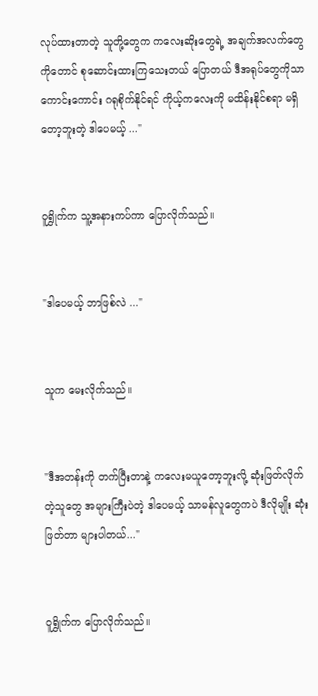လုပ်ထားတာတဲ့ သူတို့တွေက ကလေးဆိုး‌တွေရဲ့ အချက်အလက်တွေကိုတောင် စုဆောင်းထားကြသေးတယ် ပြောတယ် ဒီအရုပ်တွေကိုသာ ကောင်းကောင်း ဂရုစိုက်နိုင်ရင် ကိုယ့်ကလေးကို မထိန်းနိုင်စရာ မရှိတော့ဘူးတဲ့ ဒါပေမယ့် ..."


ဝူရွှိုက်က သူ့အနားကပ်ကာ ပြောလိုက်သည်။


"ဒါပေမယ့် ဘာဖြစ်လဲ ..."


သူက မေးလိုက်သည်။


"ဒီအတန်းကို တက်ပြီးတာနဲ့ ကလေးမယူတော့ဘူးလို့ ဆုံးဖြတ်လိုက်တဲ့သူတွေ အများကြီးပဲတဲ့ ဒါပေမယ့် သာမန်လူတွေကပဲ ဒီလိုမျိုး ဆုံးဖြတ်တာ များပါတယ်..."


ဝူရွှိုက်က ပြောလိုက်သည်။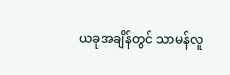ယခုအချိန်တွင် သာမန်လူ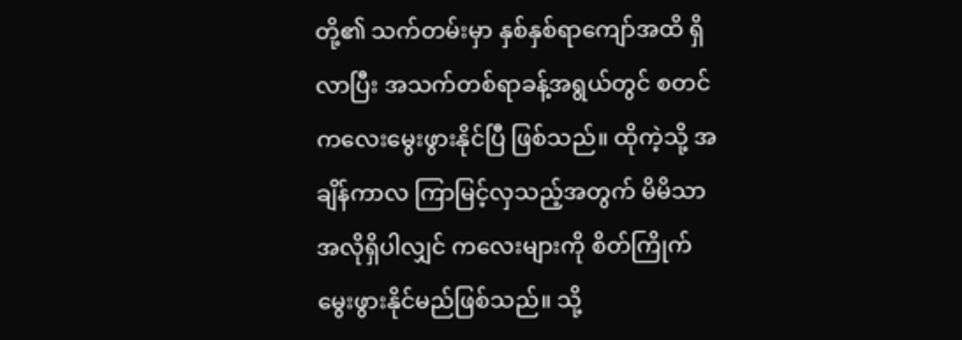တို့၏ သက်တမ်းမှာ နှစ်နှစ်ရာကျော်အထိ ရှိလာပြီး အသက်တစ်ရာခန့်အရွယ်တွင် စတင်ကလေးမွေးဖွားနိုင်ပြီ ဖြစ်သည်။ ထိုကဲ့သို့ အချိန်ကာလ ကြာမြင့်လှသည့်အတွက် မိမိသာ အလိုရှိပါလျှင် ကလေးများကို စိတ်ကြိုက်မွေးဖွားနိုင်မည်ဖြစ်သည်။ သို့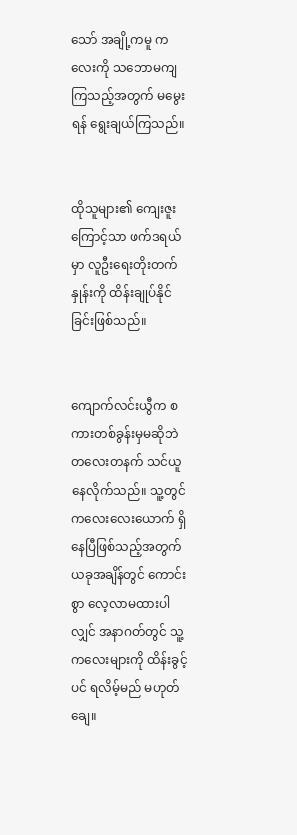သော် အချို့ကမူ ကလေးကို သဘောမကျကြသည့်အတွက် မမွေးရန် ရွေးချယ်ကြသည်။


ထိုသူများ၏ ကျေးဇူးကြောင့်သာ ဖက်ဒရယ်မှာ လူဦးရေးတိုးတက်နှုန်းကို ထိန်းချုပ်နိုင်ခြင်းဖြစ်သည်။


ကျောက်လင်းယွီက စကားတစ်ခွန်းမှမဆိုဘဲ တလေးတနက် သင်ယူနေလိုက်သည်။ သူ့တွင် ကလေးလေးယောက် ရှိနေပြီဖြစ်သည့်အတွက် ယခုအချိန်တွင် ကောင်းစွာ လေ့လာမထားပါလျှင် အနာဂတ်တွင် သူ့ကလေးများကို ထိန်းခွင့်ပင် ရလိမ့်မည် မဟုတ်ချေ။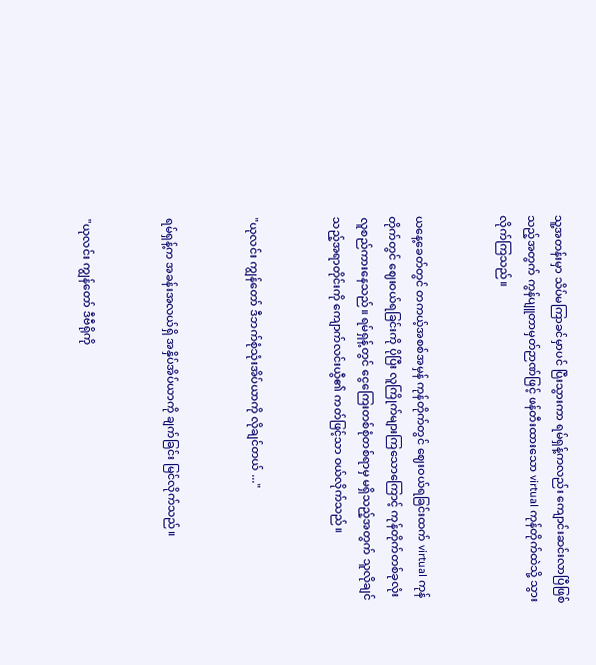သူ့အတန်းမှာ သိပ်မကြာခင်မှာပင် ပြီးသွားကာ ရမ်ရှန့်ကလည်း ကျောင်းဆင်းလာပြီဖြစ်သည့်အတွက် ကွန်ပျူတာမှတ်ဉာဏ်ဖြင့် ဖန်တီးထားသော virtual ကုန်တိုက်ထဲသို့ သွားလိုက်ကြသည်။


ယနေ့ခေတ်တွင် တကယ့်အစစ်အမှန် ကုန်တိုက်တွင် ဈေးဝယ်ရခြင်းထက် virtual ကုန်တိုက်တွင် ဈေးဝယ်ရခြင်းကို ပိုပြီး လူကြိုက်များကြသောကြောင့် ကုန်တိုက်တစ်ခုလုံး လူစည်ကားနေသည်။ ရမ်ရှန့်တွင် ငွေကြေးတစ်စုံတစ်ရာမှ မရှိသည့်အတွက် သူလိုချင်သည့်အရာတိုင်းကို ကျောက်လင်းယွီ၏ ကတ်ဖြင့်သာ ဝယ်လိုက်သည်။


"ယုလင်း ကျွန်တော် ဒီဘက်စုံသုံးအိပ်ယာကို လိုချင်တယ် ..."


ရမ်ရှန့်က အခန်းအလယ်ရှိ အနှိပ်အိပ်ယာကို ချက်ခြင်း မြင်လိုက်သည်။


"ယုလင်း ကျွန်တော် ဒီဗီရိုကို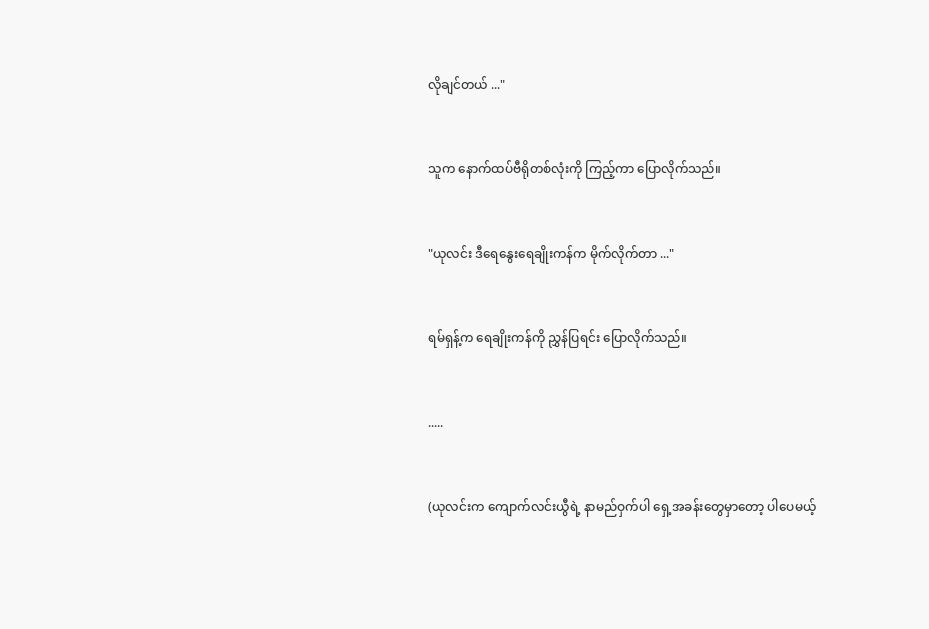လိုချင်တယ် ..."


သူက နောက်ထပ်ဗီရိုတစ်လုံးကို ကြည့်ကာ ပြောလိုက်သည်။


"ယုလင်း ဒီရေနွေးရေချိုးကန်က မိုက်လိုက်တာ ..."


ရမ်ရှန့်က ရေချိုးကန်ကို ညွှန်ပြရင်း ပြောလိုက်သည်။


.....


(ယုလင်းက ကျောက်လင်းယွီရဲ့ နာမည်ဝှက်ပါ ရှေ့အခန်းတွေမှာတော့ ပါပေမယ့်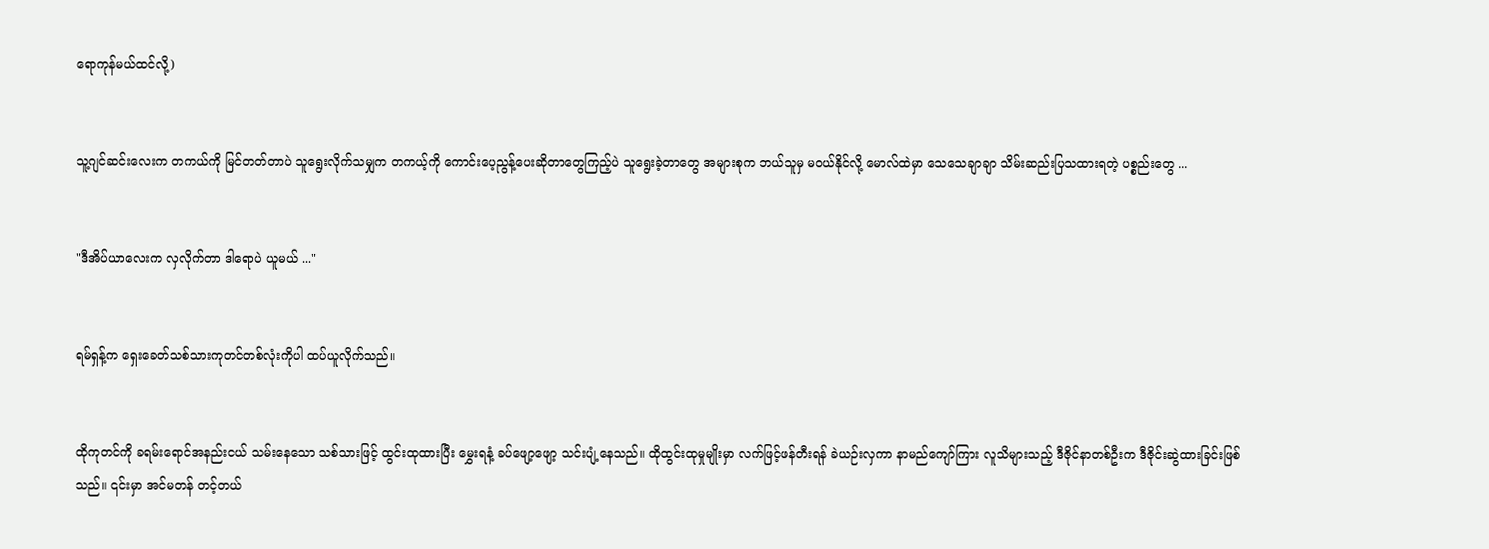ရောကုန်မယ်ထင်လို့)


သူ့ဂျင်ဆင်းလေးက တကယ်ကို မြင်တတ်တာပဲ သူရွေးလိုက်သမျှက တကယ့်ကို ကောင်းပေ့ညွန့်ပေးဆိုတာတွေကြည့်ပဲ သူရွေးခဲ့တာတွေ အများစုက ဘယ်သူမှ မဝယ်နိုင်လို့ မောလ်ထဲမှာ သေသေချာချာ သိမ်းဆည်းပြသထားရတဲ့ ပစ္စည်းတွေ ...


"ဒီအိပ်ယာလေးက လှလိုက်တာ ဒါရောပဲ ယူမယ် ..."


ရမ်ရှန့်က ရှေးခေတ်သစ်သားကုတင်တစ်လုံးကိုပါ ထပ်ယူလိုက်သည်။


ထိုကုတင်ကို ခရမ်းရောင်အနည်းငယ် သမ်းနေသော သစ်သားဖြင့် ထွင်းထုထားပြီး မွှေးရနံ့ ခပ်ဖျော့ဖျော့ သင်းပျံ့နေသည်။ ထိုထွင်းထုမှုမျိုးမှာ လက်ဖြင့်ဖန်တီးရန် ခဲယဉ်းလှကာ နာမည်ကျော်ကြား လူသိများသည့် ဒီဇိုင်နာတစ်ဦးက ဒီဇိုင်းဆွဲထားခြင်းဖြစ်သည်။ ၎င်းမှာ အင်မတန် တင့်တယ်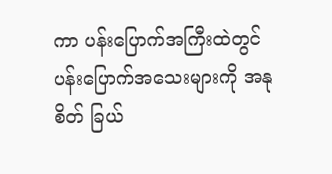ကာ ပန်းပြောက်အကြီးထဲတွင် ပန်းပြောက်အသေးများကို အနုစိတ် ခြယ်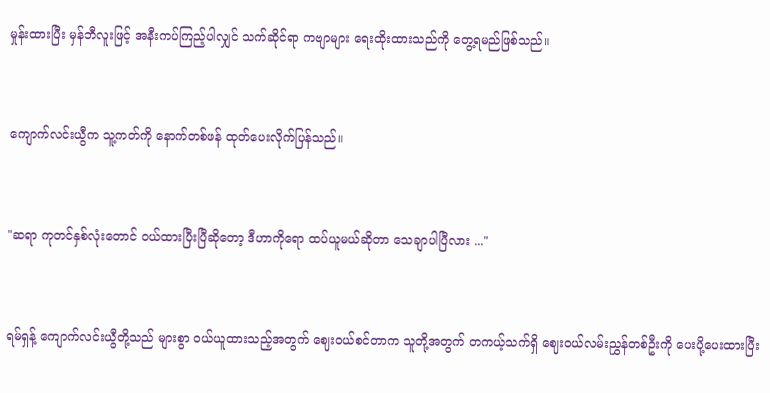မှုန်းထားပြီး မှန်ဘီလူးဖြင့် အနီးကပ်ကြည့်ပါလျှင် သက်ဆိုင်ရာ ကဗျာများ ရေးထိုးထားသည်ကို တွေ့ရမည်ဖြစ်သည်။


ကျောက်လင်းယွီက သူ့ကတ်ကို နောက်တစ်ဖန် ထုတ်ပေးလိုက်ပြန်သည်။


"ဆရာ ကုတင်နှစ်လုံးတောင် ဝယ်ထားပြီးပြီဆိုတော့ ဒီဟာကိုရော ထပ်ယူမယ်ဆိုတာ သေချာပါပြီလား ..."


ရမ်ရှန့် ကျောက်လင်းယွီတို့သည် များစွာ ဝယ်ယူထားသည့်အတွက် ဈေးဝယ်စင်တာက သူတို့အတွက် တကယ့်သက်ရှိ ဈေးဝယ်လမ်းညွှန်တစ်ဦးကို ပေးပို့ပေးထားပြီး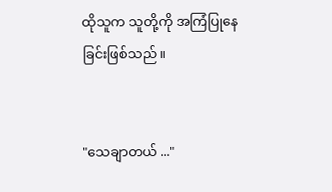ထိုသူက သူတို့ကို အကြံပြုနေခြင်းဖြစ်သည်။


"သေချာတယ် ..."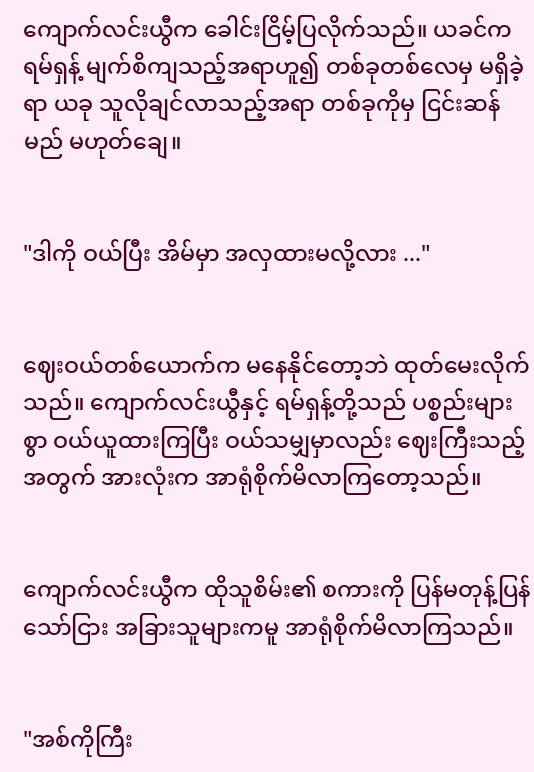ကျောက်လင်းယွီက ခေါင်းငြိမ့်ပြလိုက်သည်။ ယခင်က ရမ်ရှန့် မျက်စိကျသည့်အရာဟူ၍ တစ်ခုတစ်လေမှ မရှိခဲ့ရာ ယခု သူလိုချင်လာသည့်အရာ တစ်ခုကိုမှ ငြင်းဆန်မည် မဟုတ်ချေ။


"ဒါကို ဝယ်ပြီး အိမ်မှာ အလှထားမလို့လား ..."


ဈေးဝယ်တစ်ယောက်က မနေနိုင်တော့ဘဲ ထုတ်မေးလိုက်သည်။ ကျောက်လင်းယွီနှင့် ရမ်ရှန့်တို့သည် ပစ္စည်းများစွာ ဝယ်ယူထားကြပြီး ဝယ်သမျှမှာလည်း ဈေးကြီးသည့်အတွက် အားလုံးက အာရုံစိုက်မိလာကြတော့သည်။


ကျောက်လင်းယွီက ထိုသူစိမ်း၏ စကားကို ပြန်မတုန့်ပြန်သော်ငြား အခြားသူများကမူ အာရုံစိုက်မိလာကြသည်။


"အစ်ကိုကြီး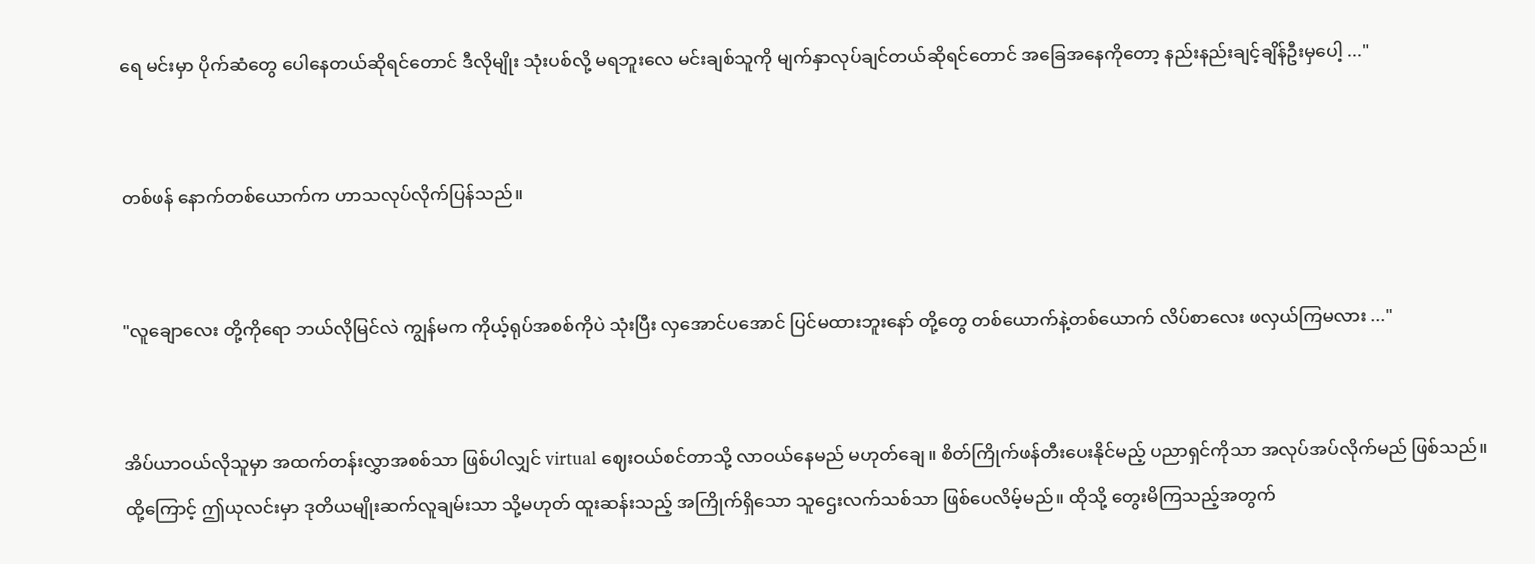ရေ မင်းမှာ ပိုက်ဆံတွေ ပေါနေတယ်ဆိုရင်တောင် ဒီလိုမျိုး သုံးပစ်လို့ မရဘူးလေ မင်းချစ်သူကို မျက်နှာလုပ်ချင်တယ်ဆိုရင်တောင် အခြေအနေကိုတော့ နည်းနည်းချင့်ချိန်ဦးမှပေါ့ ..."


တစ်ဖန် နောက်တစ်ယောက်က ဟာသလုပ်လိုက်ပြန်သည်။


"လူချောလေး တို့ကိုရော ဘယ်လိုမြင်လဲ ကျွန်မက ကိုယ့်ရုပ်အစစ်ကိုပဲ သုံးပြီး လှအောင်ပအောင် ပြင်မထားဘူးနော် တို့တွေ တစ်ယောက်နဲ့တစ်ယောက် လိပ်စာလေး ဖလှယ်ကြမလား ..."


အိပ်ယာဝယ်လိုသူမှာ အထက်တန်းလွှာအစစ်သာ ဖြစ်ပါလျှင် virtual ဈေးဝယ်စင်တာသို့ လာဝယ်နေမည် မဟုတ်ချေ။ စိတ်ကြိုက်ဖန်တီးပေးနိုင်မည့် ပညာရှင်ကိုသာ အလုပ်အပ်လိုက်မည် ဖြစ်သည်။ ထို့ကြောင့် ဤယုလင်းမှာ ဒုတိယမျိုးဆက်လူချမ်းသာ သို့မဟုတ် ထူးဆန်းသည့် အကြိုက်ရှိသော သူဌေးလက်သစ်သာ ဖြစ်ပေလိမ့်မည်။ ထိုသို့ တွေးမိကြသည့်အတွက်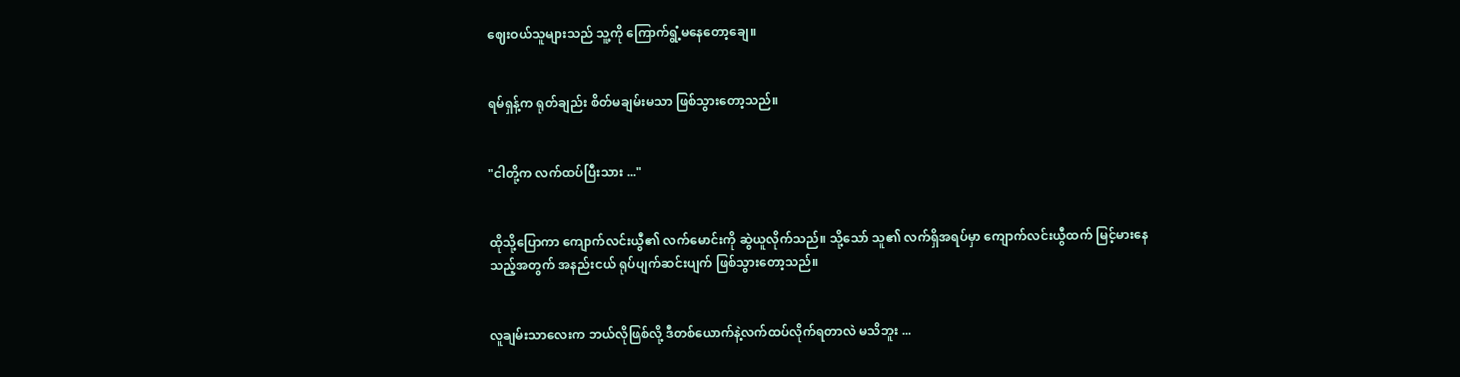ဈေးဝယ်သူများသည် သူ့ကို ကြောက်ရွံ့မနေတော့ချေ။


ရမ်ရှန့်က ရုတ်ချည်း စိတ်မချမ်းမသာ ဖြစ်သွားတော့သည်။


"ငါတို့က လက်ထပ်ပြီးသား ..."


ထိုသို့ပြောကာ ကျောက်လင်းယွီ၏ လက်မောင်းကို ဆွဲယူလိုက်သည်။ သို့သော် သူ၏ လက်ရှိအရပ်မှာ ကျောက်လင်းယွီထက် မြင့်မားနေသည့်အတွက် အနည်းငယ် ရုပ်ပျက်ဆင်းပျက် ဖြစ်သွားတော့သည်။


လူချမ်းသာလေးက ဘယ်လိုဖြစ်လို့ ဒီတစ်ယောက်နဲ့လက်ထပ်လိုက်ရတာလဲ မသိဘူး ...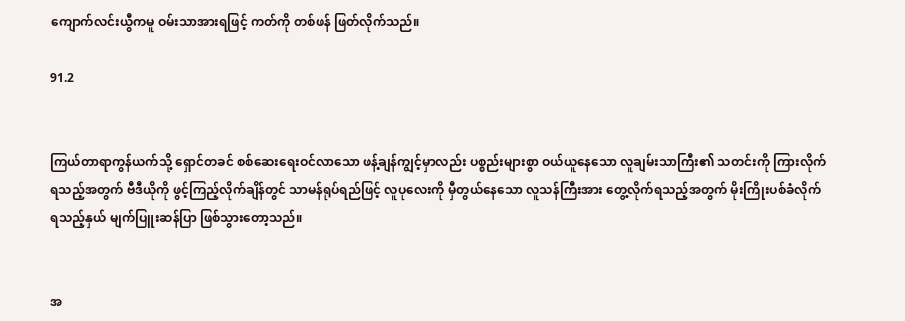ကျောက်လင်းယွီကမူ ဝမ်းသာအားရဖြင့် ကတ်ကို တစ်ဖန် ဖြတ်လိုက်သည်။

91.2


ကြယ်တာရာကွန်ယက်သို့ ရှောင်တခင် စစ်ဆေးရေးဝင်လာသော ဖန့်ချန်ကျွင့်မှာလည်း ပစ္စည်းများစွာ ဝယ်ယူနေသော လူချမ်းသာကြီး၏ သတင်းကို ကြားလိုက်ရသည့်အတွက် ဗီဒီယိုကို ဖွင့်ကြည့်လိုက်ချိန်တွင် သာမန်ရုပ်ရည်ဖြင့် လူပုလေးကို မှီတွယ်နေသော လူသန်ကြီးအား တွေ့လိုက်ရသည့်အတွက် မိုးကြိုးပစ်ခံလိုက်ရသည့်နှယ် မျက်ပြူးဆန်ပြာ ဖြစ်သွားတော့သည်။


အ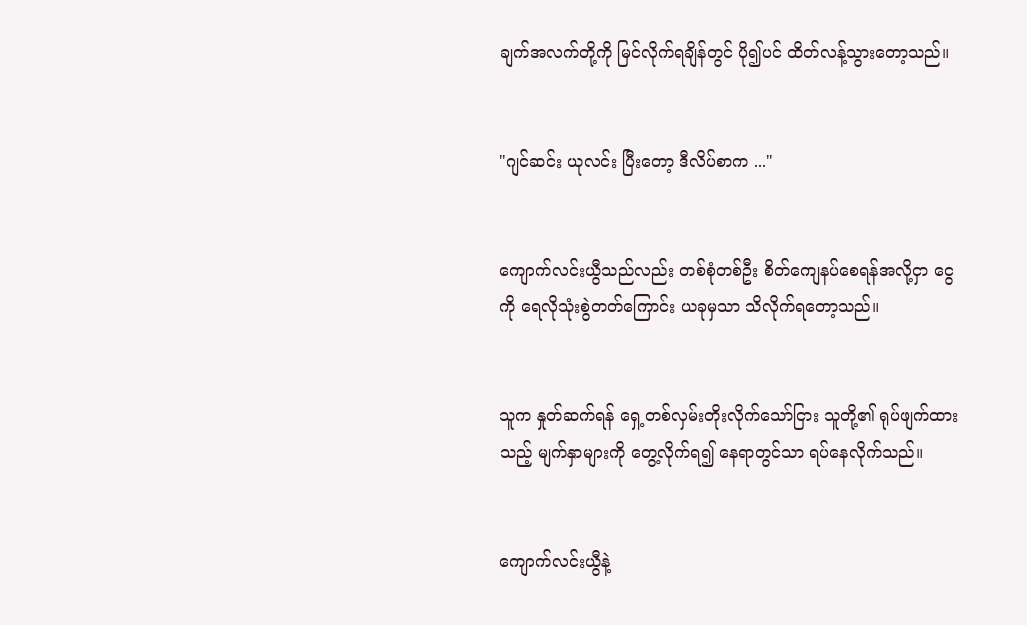ချက်အလက်တို့ကို မြင်လိုက်ရချိန်တွင် ပို၍ပင် ထိတ်လန့်သွားတော့သည်။


"ဂျင်ဆင်း ယုလင်း ပြီးတော့ ဒီလိပ်စာက ..."


ကျောက်လင်းယွီသည်လည်း တစ်စုံတစ်ဦး စိတ်ကျေနပ်စေရန်အလို့ငှာ ငွေကို ရေလိုသုံးစွဲတတ်ကြောင်း ယခုမှသာ သိလိုက်ရတော့သည်။


သူက နှုတ်ဆက်ရန် ‌ရှေ့တစ်လှမ်းတိုးလိုက်သော်ငြား သူတို့၏ ရုပ်ဖျက်ထားသည့် မျက်နှာများကို တွေ့လိုက်ရ၍ နေရာတွင်သာ ရပ်နေလိုက်သည်။


ကျောက်လင်းယွီနဲ့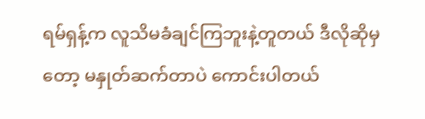ရမ်ရှန့်က လူသိမခံချင်ကြဘူးနဲ့တူတယ် ဒီလိုဆိုမှတော့ မနှုတ်ဆက်တာပဲ ကောင်းပါတယ်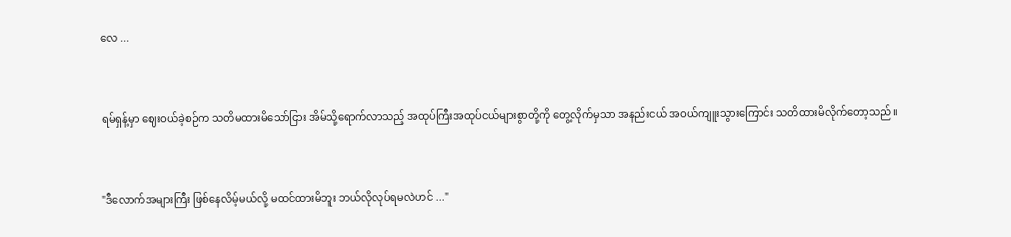လေ ...


ရမ်ရှန့်မှာ ဈေးဝယ်ခဲ့စဉ်က သတိမထားမိသော်ငြား အိမ်သို့ရောက်လာသည့် အထုပ်ကြီးအထုပ်ငယ်များစွာတို့ကို တွေ့လိုက်မှသာ အနည်းငယ် အဝယ်ကျူးသွား‌ကြောင်း သတိထားမိလိုက်တော့သည်။


"ဒီလောက်အများကြီး ဖြစ်နေလိမ့်မယ်လို့ မထင်ထားမိဘူး ဘယ်လိုလုပ်ရမလဲဟင် ..."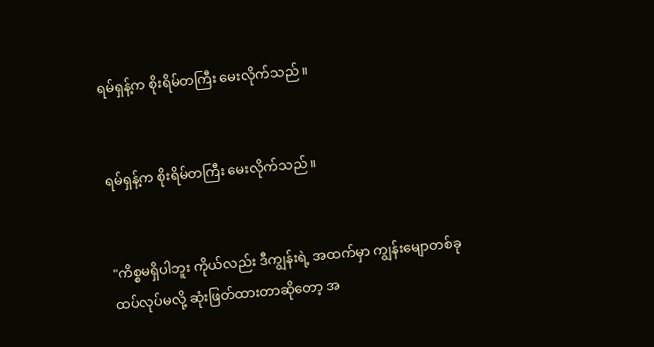ရမ်ရှန့်က စိုးရိမ်တကြီး မေးလိုက်သည်။


ရမ်ရှန့်က စိုးရိမ်တကြီး မေးလိုက်သည်။


"ကိစ္စမရှိပါဘူး ကိုယ်လည်း ဒီကျွန်းရဲ့ အထက်မှာ ကျွန်းမျောတစ်ခု ထပ်လုပ်မလို့ ဆုံးဖြတ်ထားတာဆိုတော့ အ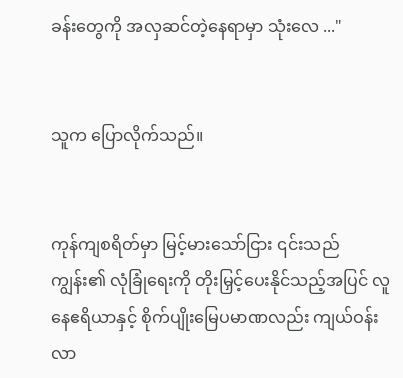ခန်းတွေကို အလှဆင်တဲ့နေရာမှာ သုံးလေ ..."


သူက ပြောလိုက်သည်။


ကုန်ကျစရိတ်မှာ မြင့်မားသော်ငြား ၎င်းသည် ကျွန်း၏ လုံခြုံရေးကို တိုးမြှင့်ပေးနိုင်သည့်အပြင် လူနေဧရိယာနှင့် စိုက်ပျိုးမြေပမာဏလည်း ကျယ်ဝန်းလာ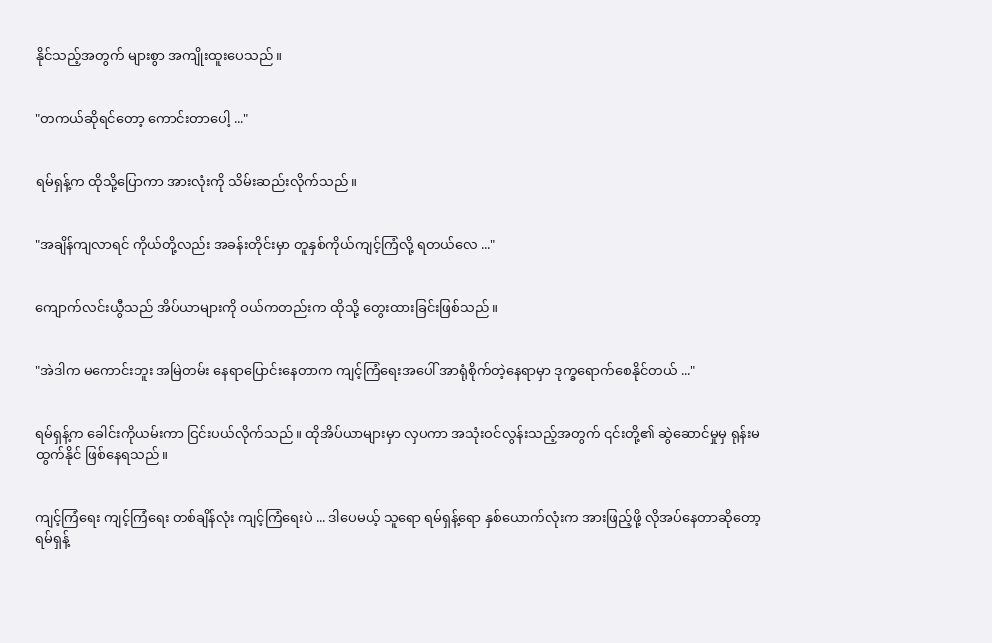နိုင်သည့်အတွက် များစွာ အကျိုးထူးပေသည်။


"တကယ်ဆိုရင်တော့ ကောင်းတာပေါ့ ..."


ရမ်ရှန့်က ထိုသို့ပြောကာ အားလုံးကို သိမ်းဆည်းလိုက်သည်။


"အချိန်ကျလာရင် ကိုယ်တို့လည်း အခန်းတိုင်းမှာ တူနှစ်ကိုယ်ကျင့်ကြံလို့ ရတယ်လေ ..."


ကျောက်လင်းယွီသည် အိပ်ယာများကို ဝယ်ကတည်းက ထိုသို့ တွေးထားခြင်းဖြစ်သည်။


"အဲဒါက မကောင်းဘူး အမြဲတမ်း နေရာပြောင်းနေတာက ကျင့်ကြံရေးအပေါ် အာရုံစိုက်တဲ့နေရာမှာ ဒုက္ခရောက်စေနိုင်တယ် ..."


ရမ်ရှန့်က ခေါင်းကိုယမ်းကာ ငြင်းပယ်လိုက်သည်။ ထိုအိပ်ယာများမှာ လှပကာ အသုံးဝင်လွန်းသည့်အတွက် ၎င်းတို့၏ ဆွဲဆောင်မှုမှ ရုန်းမထွက်နိုင် ဖြစ်နေရ‌သည်။


ကျင့်ကြံရေး ကျင့်ကြံရေး တစ်ချိန်လုံး ကျင့်ကြံရေးပဲ ... ဒါပေမယ့် သူရော ရမ်ရှန့်ရော နှစ်ယောက်လုံးက အားဖြည့်ဖို့ လိုအပ်နေတာဆိုတော့ ရမ်ရှန့်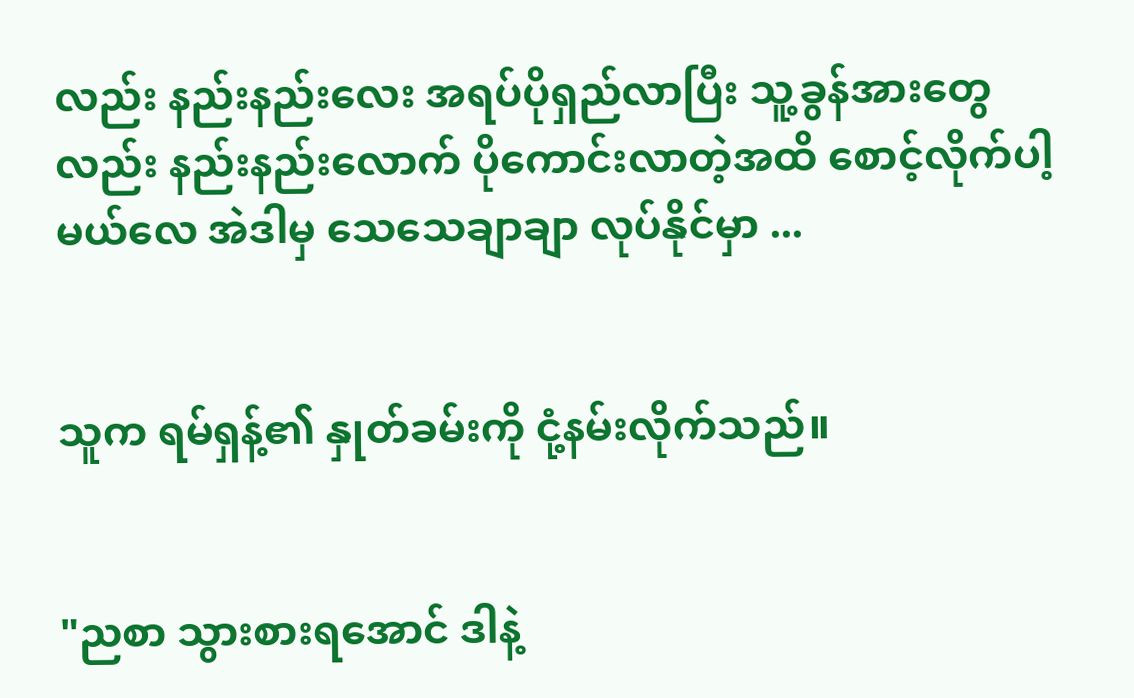လည်း နည်းနည်းလေး အရပ်ပိုရှည်လာပြီး သူ့ခွန်အားတွေလည်း နည်းနည်းလောက် ပိုကောင်းလာတဲ့အထိ စောင့်လိုက်ပါ့မယ်လေ အဲဒါမှ သေသေချာချာ လုပ်နိုင်မှာ ...


သူက ရမ်ရှန့်၏ နှုတ်ခမ်းကို ငုံ့နမ်းလိုက်သည်။


"ညစာ သွားစားရအောင် ဒါနဲ့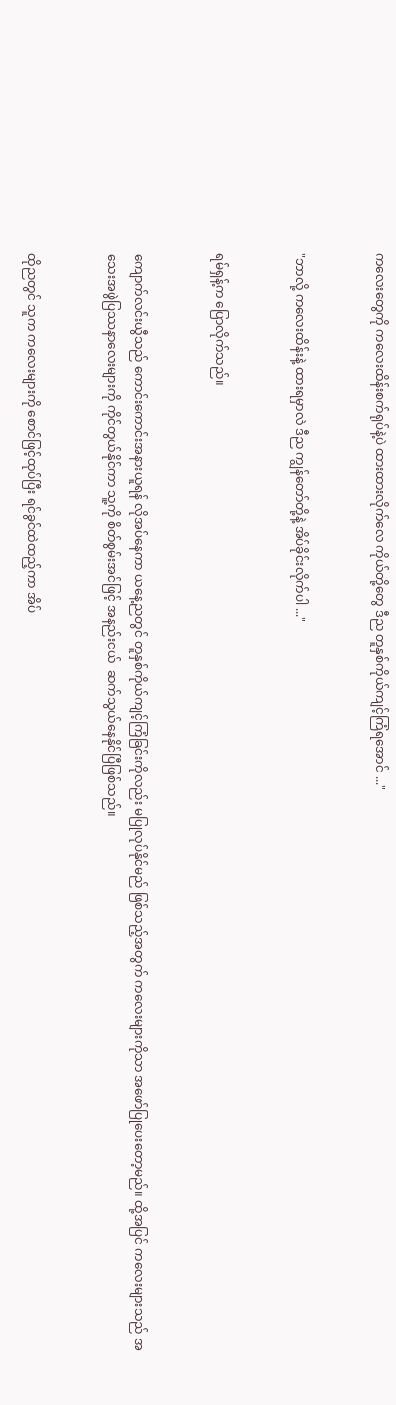ကလေးတွေကို ကလေးထိန်းစက်ရုပ်နဲ့ပဲ ထားထားလိုက်လေ ကိုယ်တို့တွေ ဒီည တူနှစ်ကိုယ်ကျင့်ကြံရအောင် ..."


"ဘာလို့ ကလေးထိန်းနဲ့ ထားရမှာလဲ ဒီည ကျွန်တော်တို့နဲ့ အိပ်ခိုင်းလိုက်ပါ ..."


ရမ်ရှန့်က ပြောလိုက်သည်။


ကျောက်လင်းယွီသည် ကောင်းကောင်းအနားယူရန် လိုအပ်နေကာ ယနေ့ညတွင် တူနှစ်ကိုယ်ကျင့်ကြံခြင်းကိုလည်း မပြုလုပ်နိုင်မည် ဖြစ်သည့်အတွက် ကလေးများကိုသာ အဖော်ပြုပေးတော့မည်။ ထို့အပြင် ကလေးများသည် အသေးအဖွဲပြဿနာလေးများကို ကိုင်တွယ်နိုင်ကာ သူ့ကို စိတ်စွမ်းအင်ဖြင့် အနည်းငယ်  ဆက်သွယ်နေနိုင်ပြီဖြစ်သည်။


ထိုညတွင် သူက ကလေးများကို စောင်ဖြင့်ထုပ်ပြီး ရင်ခွင်ထဲထည့်ကာ အိပ်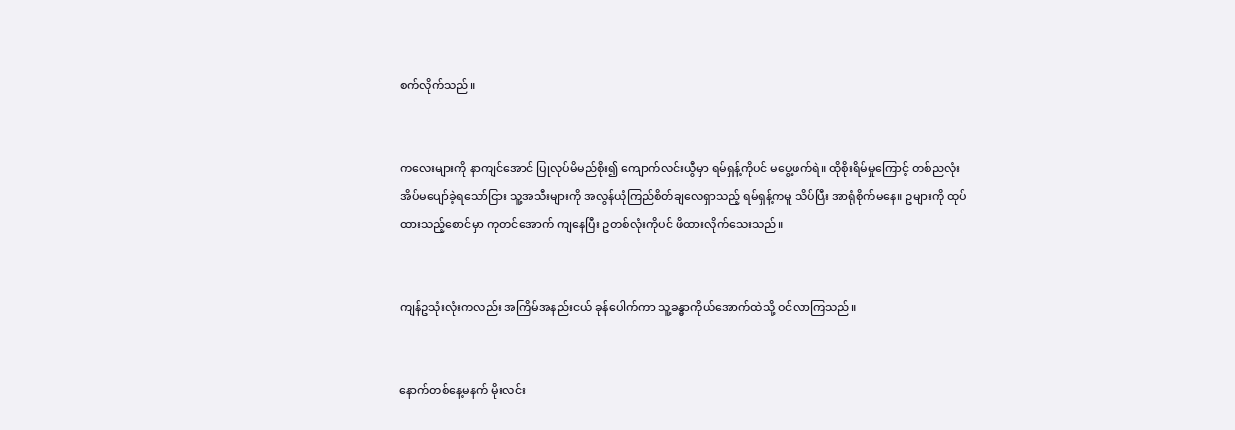စက်လိုက်သည်။


ကလေးများကို နာကျင်အောင် ပြုလုပ်မိမည်စိုး၍ ကျောက်လင်းယွီမှာ ရမ်ရှန့်ကိုပင် မပွေ့ဖက်ရဲ။ ထိုစိုးရိမ်မှုကြောင့် တစ်ညလုံး အိပ်မပျော်ခဲ့ရသော်ငြား သူ့အသီးများကို အလွန်ယုံကြည်စိတ်ချလေရှာသည့် ရမ်ရှန့်ကမူ သိပ်ပြီး အာရုံစိုက်မနေ။ ဥများကို ထုပ်ထားသည့်စောင်မှာ ကုတင်အောက် ကျနေပြီး ဥတစ်လုံးကိုပင် ဖိထားလိုက်သေးသည်။


ကျန်ဥသုံးလုံးကလည်း အကြိမ်အနည်းငယ် ခုန်ပေါက်ကာ သူ့ခန္ဓာကိုယ်အောက်ထဲသို့ ဝင်လာကြသည်။


နောက်တစ်နေ့မနက် မိုးလင်း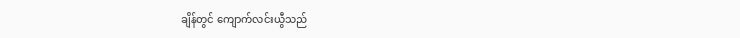ချိန်တွင် ကျောက်လင်းယွီသည်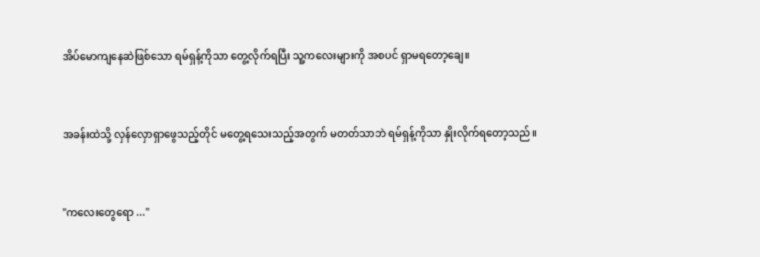အိပ်မောကျနေဆဲဖြစ်သော ရမ်ရှန့်ကိုသာ တွေ့လိုက်ရပြီး သူ့ကလေးများကို အစပင် ရှာမရတော့ချေ။


အခန်းထဲသို့ လှန်လှောရှာဖွေသည့်တိုင် မတွေ့ရသေးသည့်အတွက် မတတ်သာဘဲ ရမ်ရှန့်ကိုသာ နှိုးလိုက်ရတော့သည်။


"ကလေးတွေရော ..."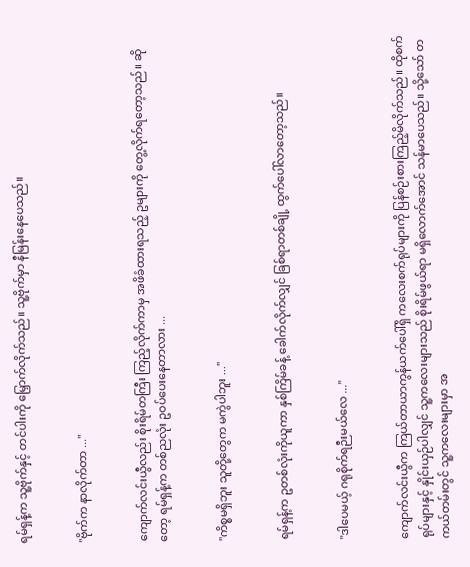ရမ်ရှန့်က သူ့ဗိုက်နှင့် တင်ပါးကို မြှောက်လိုက်သည်။ သူ့ဗိုက်မှာ နီမြန်းနေပေသည်။


"ဗိုက်က နာလိုက်တာ ..."


ကျောက်လင်းယွီလည်း စိုးရိမ်တကြီး ကြည့်လိုက်ကာမှ အဖိခံထားရသည့် ဥများကို တွေ့လိုက်ရတော့သည်။ ဆိုတော့ ရမ်ရှန့်က တစ်ညလုံး ဥဝပ်ပေးနေတာလား ...


"ကိစ္စမရှိဘူး သူတို့တွေက မကွဲပါဘူး ..."


ရမ်ရှန့်က ဥတစ်လုံးကိုယူကာ နှစ်ကြိမ်ခန့် ခေါက်လိုက်လျှင် ခြစ်ရာတစ်ချို့ ထွက်ပေါ်လာတော့သည်။


"ဒါပေမယ့် ဂရုစိုက်ရဉီးမယ်လေ ..."


ကျောက်လင်းယွီက ကြယ်တာယာကွန်ယက်ပေါ်ရှိ ကလေးစက်ရုပ်များကို ပြန်စဉ်းစားကြည့်မိလိုက်သည်။ ထိုစက်ရုပ်များနှင့် နှိုင်းယှဉ်ပါလျှင် သူ့ကလေးများသည် စိုးရိမ်ဖွယ်ရာ မရှိလောက်အောင် သန်မာပေသည်။ သို့သော် တကယ်တမ်းတွင် သူ့ကလေးများမှာ အ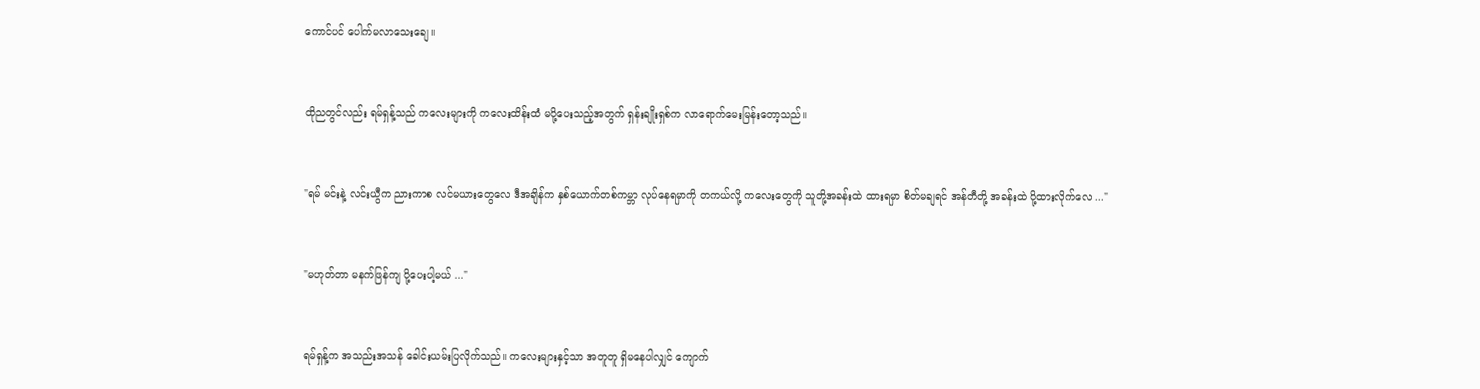ကောင်ပင် ပေါက်မလာသေးချေ။


ထိုညတွင်လည်း ရမ်ရှန့်သည် ကလေးများကို ကလေးထိန်းထံ မပို့ပေးသည့်အတွက် ရှန်းချိုးရှစ်က လာရောက်မေးမြန်းတော့သည်။


"ရမ် မင်းနဲ့ လင်းယွီက ညားကာစ လင်မယားတွေလေ ဒီအချိန်က နှစ်ယောက်တစ်ကမ္ဘာ လုပ်နေရမှာကို တကယ်လို့ ကလေးတွေကို သူတို့အခန်းထဲ ထားရမှာ စိတ်မချရင် အန်တီတို့ အခန်းထဲ ပို့ထားလိုက်လေ ..."


"မဟုတ်တာ မနက်ဖြန်ကျ ပို့ပေးပါ့မယ် ..."


ရမ်ရှန့်က အသည်းအသန် ခေါင်းယမ်းပြလိုက်သည်။ ကလေးများနှင့်သာ အတူတူ ရှိမနေပါလျှင် ကျောက်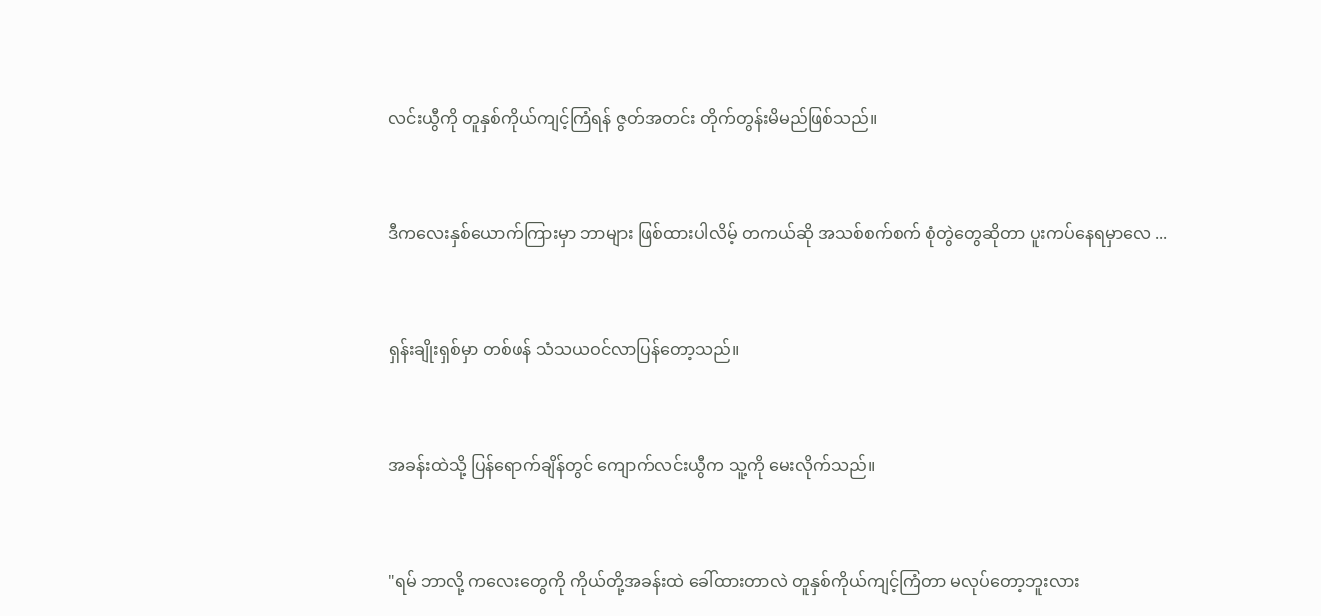လင်းယွီကို တူနှစ်ကိုယ်ကျင့်ကြံရန် ဇွတ်အတင်း တိုက်တွန်းမိမည်ဖြစ်သည်။


ဒီကလေးနှစ်ယောက်ကြားမှာ ဘာများ ဖြစ်ထားပါလိမ့် တကယ်ဆို အသစ်စက်စက် စုံတွဲတွေဆိုတာ ပူးကပ်နေရမှာလေ ...


ရှန်းချိုးရှစ်မှာ တစ်ဖန် သံသယဝင်လာပြန်တော့သည်။


အခန်းထဲသို့ ပြန်ရောက်ချိန်တွင် ကျောက်လင်းယွီက သူ့ကို မေးလိုက်သည်။


"ရမ် ဘာလို့ ကလေးတွေကို ကိုယ်တို့အခန်းထဲ ခေါ်ထားတာလဲ တူနှစ်ကိုယ်ကျင့်ကြံတာ မလုပ်တော့ဘူးလား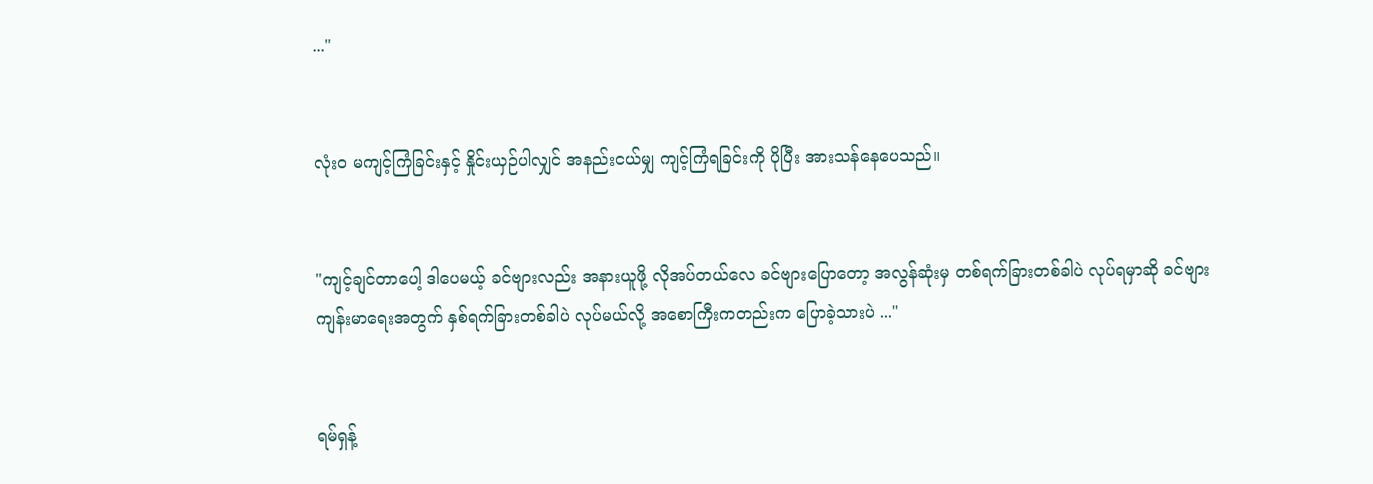..."


လုံးဝ မကျင့်ကြံခြင်းနှင့် နှိုင်းယှဉ်ပါလျှင် အနည်းငယ်မျှ ကျင့်ကြံရခြင်းကို ပိုပြီး အားသန်နေပေသည်။


"ကျင့်ချင်တာပေါ့ ဒါပေမယ့် ခင်ဗျားလည်း အနားယူဖို့ လိုအပ်တယ်လေ ခင်ဗျားပြောတော့ အလွန်ဆုံးမှ တစ်ရက်ခြားတစ်ခါပဲ လုပ်ရမှာဆို ခင်ဗျားကျန်းမာရေးအတွက် နှစ်ရက်ခြားတစ်ခါပဲ လုပ်မယ်လို့ အစောကြီးကတည်းက ပြောခဲ့သားပဲ ..."


ရမ်ရှန့်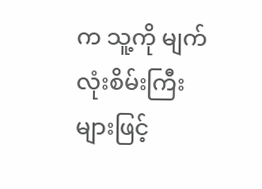က သူ့ကို မျက်လုံးစိမ်းကြီးများဖြင့်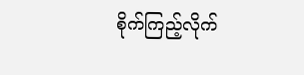စိုက်ကြည့်လိုက်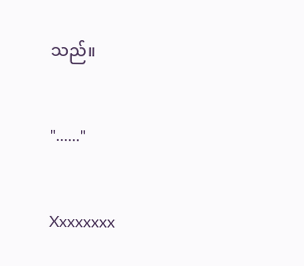သည်။


"......"


Xxxxxxxx